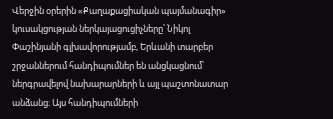Վերջին օրերին «Քաղաքացիական պայմանագիր» կուսակցության ներկայացուցիչները՝ Նիկոլ Փաշինյանի գլխավորությամբ, Երևանի տարբեր շրջաններում հանդիպումներ են անցկացնում՝ ներգրավելով նախարարների և այլ պաշտոնատար անձանց։ Այս հանդիպումների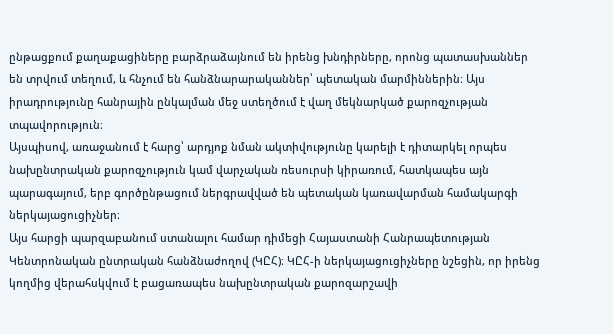ընթացքում քաղաքացիները բարձրաձայնում են իրենց խնդիրները, որոնց պատասխաններ են տրվում տեղում, և հնչում են հանձնարարականներ՝ պետական մարմիններին։ Այս իրադրությունը հանրային ընկալման մեջ ստեղծում է վաղ մեկնարկած քարոզչության տպավորություն։
Այսպիսով, առաջանում է հարց՝ արդյոք նման ակտիվությունը կարելի է դիտարկել որպես նախընտրական քարոզչություն կամ վարչական ռեսուրսի կիրառում, հատկապես այն պարագայում, երբ գործընթացում ներգրավված են պետական կառավարման համակարգի ներկայացուցիչներ։
Այս հարցի պարզաբանում ստանալու համար դիմեցի Հայաստանի Հանրապետության Կենտրոնական ընտրական հանձնաժողով (ԿԸՀ)։ ԿԸՀ-ի ներկայացուցիչները նշեցին, որ իրենց կողմից վերահսկվում է բացառապես նախընտրական քարոզարշավի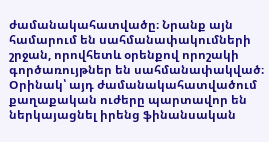ժամանակահատվածը։ Նրանք այն համարում են սահմանափակումների շրջան, որովհետև օրենքով որոշակի գործառույթներ են սահմանափակված։ Օրինակ՝ այդ ժամանակահատվածում քաղաքական ուժերը պարտավոր են ներկայացնել իրենց ֆինանսական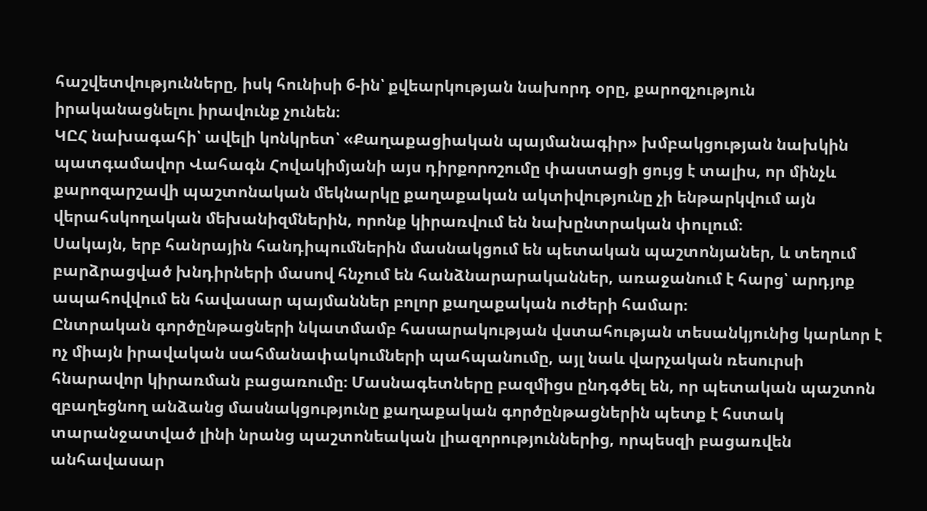հաշվետվությունները, իսկ հունիսի 6-ին՝ քվեարկության նախորդ օրը, քարոզչություն իրականացնելու իրավունք չունեն։
ԿԸՀ նախագահի՝ ավելի կոնկրետ՝ «Քաղաքացիական պայմանագիր» խմբակցության նախկին պատգամավոր Վահագն Հովակիմյանի այս դիրքորոշումը փաստացի ցույց է տալիս, որ մինչև քարոզարշավի պաշտոնական մեկնարկը քաղաքական ակտիվությունը չի ենթարկվում այն վերահսկողական մեխանիզմներին, որոնք կիրառվում են նախընտրական փուլում։
Սակայն, երբ հանրային հանդիպումներին մասնակցում են պետական պաշտոնյաներ, և տեղում բարձրացված խնդիրների մասով հնչում են հանձնարարականներ, առաջանում է հարց՝ արդյոք ապահովվում են հավասար պայմաններ բոլոր քաղաքական ուժերի համար։
Ընտրական գործընթացների նկատմամբ հասարակության վստահության տեսանկյունից կարևոր է ոչ միայն իրավական սահմանափակումների պահպանումը, այլ նաև վարչական ռեսուրսի հնարավոր կիրառման բացառումը։ Մասնագետները բազմիցս ընդգծել են, որ պետական պաշտոն զբաղեցնող անձանց մասնակցությունը քաղաքական գործընթացներին պետք է հստակ տարանջատված լինի նրանց պաշտոնեական լիազորություններից, որպեսզի բացառվեն անհավասար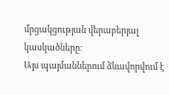մրցակցության վերաբերյալ կասկածները։
Այս պայմաններում ձևավորվում է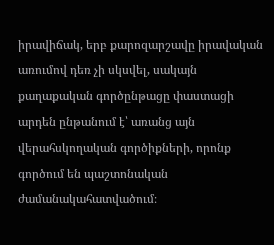իրավիճակ, երբ քարոզարշավը իրավական առումով դեռ չի սկսվել, սակայն քաղաքական գործընթացը փաստացի արդեն ընթանում է՝ առանց այն վերահսկողական գործիքների, որոնք գործում են պաշտոնական ժամանակահատվածում։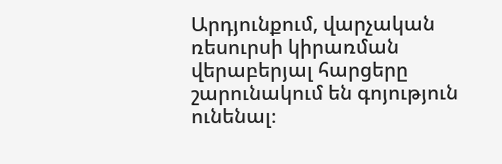Արդյունքում, վարչական ռեսուրսի կիրառման վերաբերյալ հարցերը շարունակում են գոյություն ունենալ։